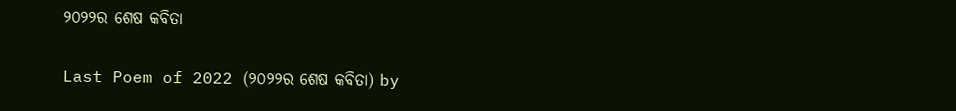୨୦୨୨ର ଶେଷ କବିତା

Last Poem of 2022 (୨୦୨୨ର ଶେଷ କବିତା) by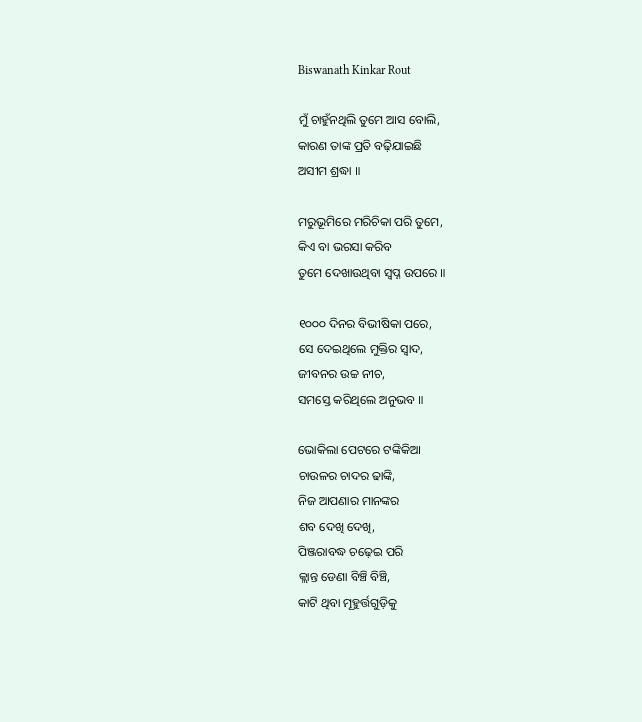Biswanath Kinkar Rout

ମୁଁ ଚାହୁଁନଥିଲି ତୁମେ ଆସ ବୋଲି,
କାରଣ ତାଙ୍କ ପ୍ରତି ବଢ଼ିଯାଇଛି
ଅସୀମ ଶ୍ରଦ୍ଧା ॥

ମରୁଭୂମିରେ ମରିଚିକା ପରି ତୁମେ,
କିଏ ବା ଭରସା କରିବ
ତୁମେ ଦେଖାଉଥିବା ସ୍ୱପ୍ନ ଉପରେ ॥

୧୦୦୦ ଦିନର ବିଭୀଷିକା ପରେ,
ସେ ଦେଇଥିଲେ ମୁକ୍ତିର ସ୍ୱାଦ,
ଜୀବନର ଉଚ୍ଚ ନୀଚ,
ସମସ୍ତେ କରିଥିଲେ ଅନୁଭବ ॥

ଭୋକିଲା ପେଟରେ ଟଙ୍କିକିଆ
ଚାଉଳର ଚାଦର ଢାଙ୍କି,
ନିଜ ଆପଣାର ମାନଙ୍କର
ଶବ ଦେଖି ଦେଖି,
ପିଞ୍ଜରାବଦ୍ଧ ଚଢ଼େଇ ପରି
କ୍ଲାନ୍ତ ଡେଣା ବିଞ୍ଚି ବିଞ୍ଚି,
କାଟି ଥିବା ମୂହୁର୍ତ୍ତଗୁଡ଼ିକୁ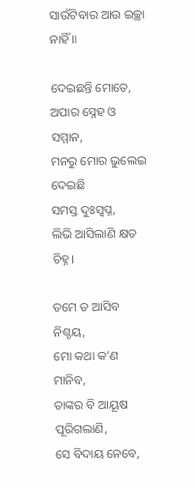ସାଉଁଟିବାର ଆଉ ଇଚ୍ଛା ନାହିଁ ॥

ଦେଇଛନ୍ତି ମୋତେ,
ଅପାର ସ୍ନେହ ଓ ସମ୍ମାନ,
ମନରୁ ମୋର ଭୁଲେଇ ଦେଇଛି
ସମସ୍ତ ଦୁଃସ୍ୱପ୍ନ,
ଲିଭି ଆସିଲାଣି କ୍ଷତ ଚିହ୍ନ।

ତମେ ତ ଆସିବ ନିଶ୍ଚୟ,
ମୋ କଥା କ’ଣ ମାନିବ,
ତାଙ୍କର ବି ଆୟୂଷ ପୂରିଗଲାଣି,
ସେ ବିଦାୟ ନେବେ,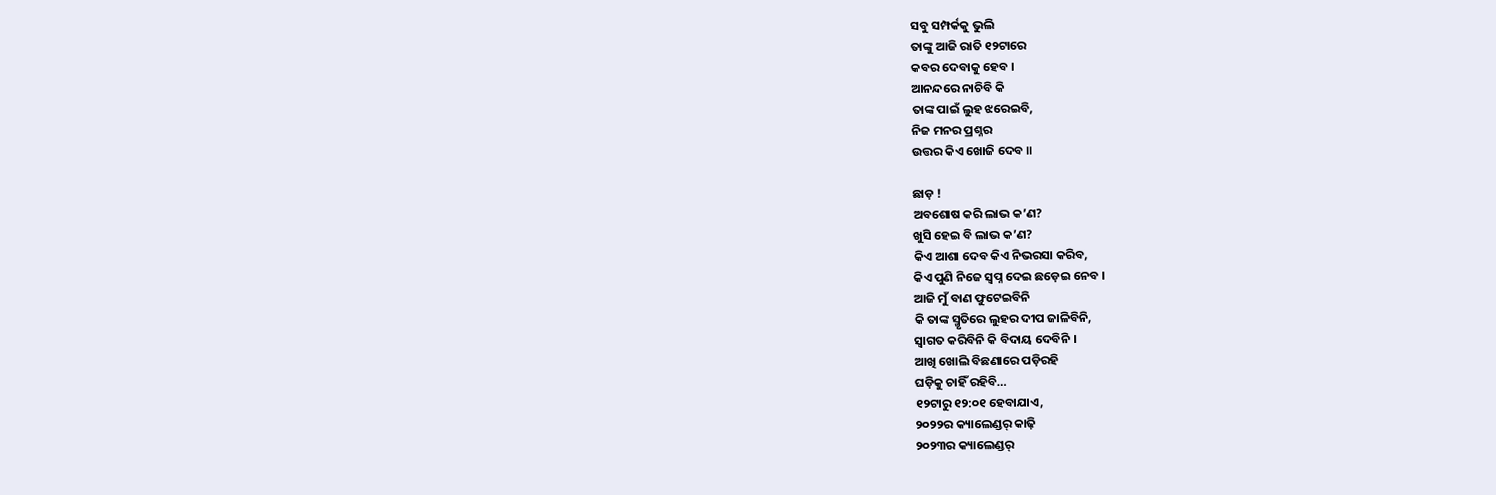ସବୁ ସମ୍ପର୍କକୁ ଭୁଲି
ତାଙ୍କୁ ଆଜି ରାତି ୧୨ଟାରେ
କବର ଦେବାକୁ ହେବ ।
ଆନନ୍ଦରେ ନାଚିବି କି
ତାଙ୍କ ପାଇଁ ଲୁହ ଝରେଇବି,
ନିଜ ମନର ପ୍ରଶ୍ନର
ଉତ୍ତର କିଏ ଖୋଜି ଦେବ ॥

ଛାଡ଼ !
ଅବଶୋଷ କରି ଲାଭ କ’ଣ?
ଖୁସି ହେଇ ବି ଲାଭ କ’ଣ?
କିଏ ଆଶା ଦେବ କିଏ ନିଭରସା କରିବ,
କିଏ ପୁଣି ନିଜେ ସ୍ୱପ୍ନ ଦେଇ ଛଡ଼େଇ ନେବ ।
ଆଜି ମୁଁ ବାଣ ଫୁଟେଇବିନି
କି ତାଙ୍କ ସ୍ମୃତିରେ ଲୁହର ଦୀପ ଜାଳିବିନି,
ସ୍ୱାଗତ କରିବିନି କି ବିଦାୟ ଦେବିନି ।
ଆଖି ଖୋଲି ବିଛଣାରେ ପଡ଼ିରହି
ଘଡ଼ିକୁ ଚାହିଁ ରହିବି…
୧୨ଟାରୁ ୧୨:୦୧ ହେବାଯାଏ,
୨୦୨୨ର କ୍ୟାଲେଣ୍ଡର୍ କାଢ଼ି
୨୦୨୩ର କ୍ୟାଲେଣ୍ଡର୍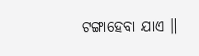ଟଙ୍ଗାହେବା ଯାଏ ॥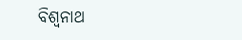ବିଶ୍ୱନାଥ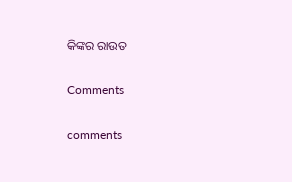କିଙ୍କର ରାଉତ

Comments

comments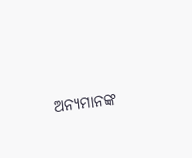ଅନ୍ୟମାନଙ୍କ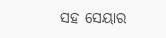ସହ ସେୟାର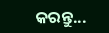କରନ୍ତୁ...